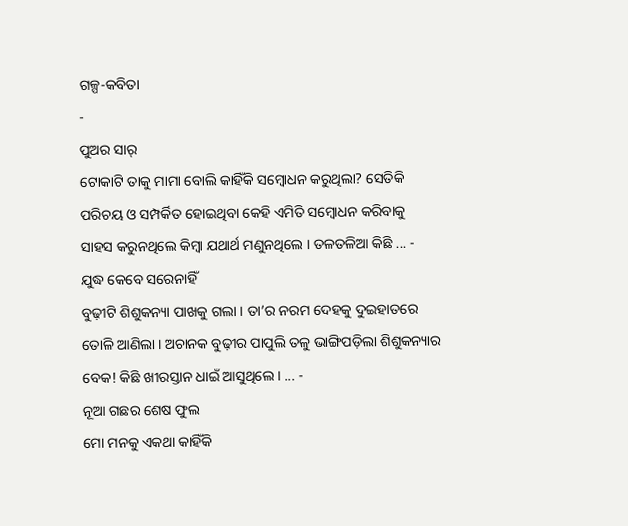ଗଳ୍ପ-କବିତା
-
ପୁଅର ସାର୍
ଟୋକାଟି ତାକୁ ମାମା ବୋଲି କାହିଁକି ସମ୍ବୋଧନ କରୁଥିଲା? ସେତିକି ପରିଚୟ ଓ ସମ୍ପର୍କିତ ହୋଇଥିବା କେହି ଏମିତି ସମ୍ବୋଧନ କରିବାକୁ ସାହସ କରୁନଥିଲେ କିମ୍ବା ଯଥାର୍ଥ ମଣୁନଥିଲେ । ତଳତଳିଆ କିଛି ... -
ଯୁଦ୍ଧ କେବେ ସରେନାହିଁ
ବୁଢ଼ୀଟି ଶିଶୁକନ୍ୟା ପାଖକୁ ଗଲା । ତା’ର ନରମ ଦେହକୁ ଦୁଇହାତରେ ତୋଳି ଆଣିଲା । ଅଚାନକ ବୁଢ଼ୀର ପାପୁଲି ତଳୁ ଭାଙ୍ଗିପଡ଼ିଲା ଶିଶୁକନ୍ୟାର ବେକ! କିଛି ଖୀରସ୍ତାନ ଧାଇଁ ଆସୁଥିଲେ । ... -
ନୂଆ ଗଛର ଶେଷ ଫୁଲ
ମୋ ମନକୁ ଏକଥା କାହିଁକି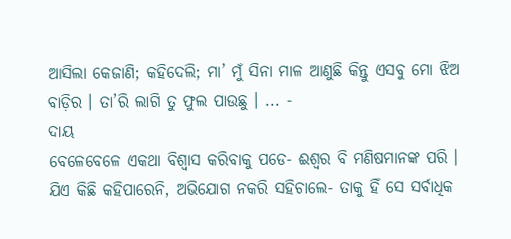ଆସିଲା କେଜାଣି; କହିଦେଲି; ମା’ ମୁଁ ସିନା ମାଳ ଆଣୁଛି କିନ୍ତୁ ଏସବୁ ମୋ ଝିଅ ବାଡ଼ିର । ତା’ରି ଲାଗି ତୁ ଫୁଲ ପାଉଛୁ । ... -
ଦାୟ
ବେଳେବେଳେ ଏକଥା ବିଶ୍ୱାସ କରିବାକୁ ପଡେ- ଈଶ୍ୱର ବି ମଣିଷମାନଙ୍କ ପରି । ଯିଏ କିଛି କହିପାରେନି, ଅଭିଯୋଗ ନକରି ସହିଚାଲେ- ତାକୁ ହିଁ ସେ ସର୍ବାଧିକ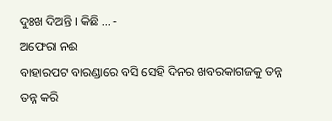ଦୁଃଖ ଦିଅନ୍ତି । କିଛି ... -
ଅଫେରା ନଈ
ବାହାରପଟ ବାରଣ୍ଡାରେ ବସି ସେହି ଦିନର ଖବରକାଗଜକୁ ତନ୍ନ ତନ୍ନ କରି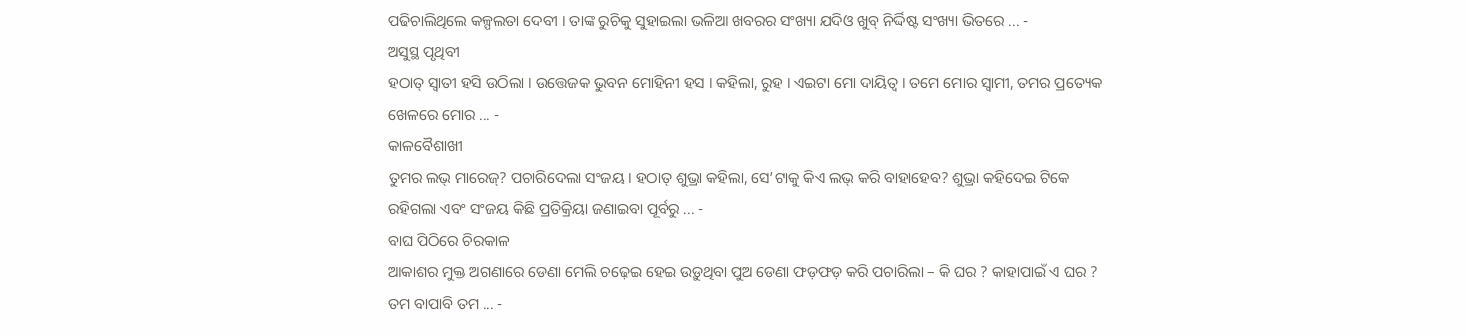ପଢିଚାଲିଥିଲେ କଳ୍ପଲତା ଦେବୀ । ତାଙ୍କ ରୁଚିକୁ ସୁହାଇଲା ଭଳିଆ ଖବରର ସଂଖ୍ୟା ଯଦିଓ ଖୁବ୍ ନିର୍ଦ୍ଦିଷ୍ଟ ସଂଖ୍ୟା ଭିତରେ ... -
ଅସୁସ୍ଥ ପୃଥିବୀ
ହଠାତ୍ ସ୍ୱାତୀ ହସି ଉଠିଲା । ଉତ୍ତେଜକ ଭୁବନ ମୋହିନୀ ହସ । କହିଲା, ରୁହ । ଏଇଟା ମୋ ଦାୟିତ୍ୱ । ତମେ ମୋର ସ୍ୱାମୀ, ତମର ପ୍ରତ୍ୟେକ ଖେଳରେ ମୋର ... -
କାଳବୈଶାଖୀ
ତୁମର ଲଭ୍ ମାରେଜ୍? ପଚାରିଦେଲା ସଂଜୟ । ହଠାତ୍ ଶୁଭ୍ରା କହିଲା, ସେ’ଟାକୁ କିଏ ଲଭ୍ କରି ବାହାହେବ? ଶୁଭ୍ରା କହିଦେଇ ଟିକେ ରହିଗଲା ଏବଂ ସଂଜୟ କିଛି ପ୍ରତିକ୍ରିୟା ଜଣାଇବା ପୂର୍ବରୁ ... -
ବାଘ ପିଠିରେ ଚିରକାଳ
ଆକାଶର ମୁକ୍ତ ଅଗଣାରେ ଡେଣା ମେଲି ଚଢ଼େଇ ହେଇ ଉଡ଼ୁଥିବା ପୁଅ ଡେଣା ଫଡ଼ଫଡ଼ କରି ପଚାରିଲା – କି ଘର ? କାହାପାଇଁ ଏ ଘର ? ତମ ବାପାବି ତମ ... -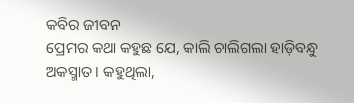କବିର ଜୀବନ
ପ୍ରେମର କଥା କହୁଛ ଯେ, କାଲି ଚାଲିଗଲା ହାଡ଼ିବନ୍ଧୁ ଅକସ୍ମାତ । କହୁଥିଲା,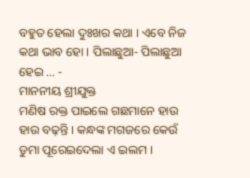ବହୁତ ହେଲା ଦୁଃଖର କଥା । ଏବେ ନିଜ କଥା ଭାବ ହୋ । ପିଲାଛୁଆ- ପିଲାଛୁଆ ହେଇ ... -
ମାନନୀୟ ଶ୍ରୀଯୁକ୍ତ
ମଣିଷ ରକ୍ତ ପାଇଲେ ଗଛମାନେ ହାଉ ହାଉ ବଢ଼ନ୍ତି । କନ୍ଧଙ୍କ ମଗଜରେ କେଉଁ ଡୁମା ପୂରେଇଦେଲା ଏ ଇଲମ ।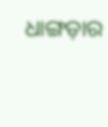ଧାଙ୍ଗଡ଼ାର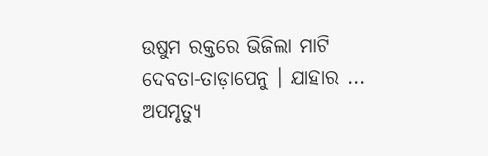ଉଷୁମ ରକ୍ତରେ ଭିଜିଲା ମାଟି ଦେବତା-ତାଡ଼ାପେନୁ । ଯାହାର ...
ଅପମୃତ୍ୟୁ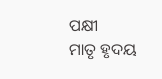ପକ୍ଷୀ
ମାତୃ ହୃଦୟ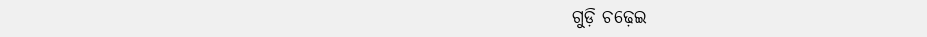ଗୁଡ଼ି ଚଢ଼େଇ